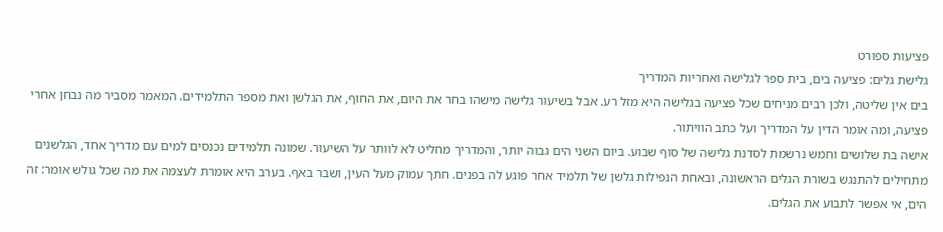פציעות ספורט
גלישת גלים: פציעה בים, בית ספר לגלישה ואחריות המדריך
בים אין שליטה, ולכן רבים מניחים שכל פציעה בגלישה היא מזל רע. אבל בשיעור גלישה מישהו בחר את היום, את החוף, את הגלשן ואת מספר התלמידים. המאמר מסביר מה נבחן אחרי פציעה, ומה אומר הדין על המדריך ועל כתב הוויתור.
אישה בת שלושים וחמש נרשמת לסדנת גלישה של סוף שבוע. ביום השני הים גבוה יותר, והמדריך מחליט לא לוותר על השיעור. שמונה תלמידים נכנסים למים עם מדריך אחד, הגלשנים מתחילים להתנגש בשורת הגלים הראשונה, ובאחת הנפילות גלשן של תלמיד אחר פוגע לה בפנים. חתך עמוק מעל העין, ושבר באף. בערב היא אומרת לעצמה את מה שכל גולש אומר: זה הים, אי אפשר לתבוע את הגלים.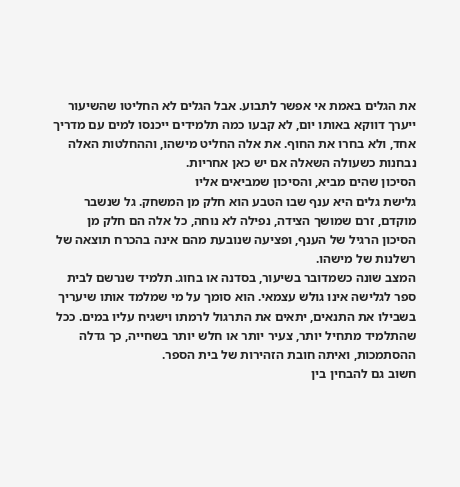את הגלים באמת אי אפשר לתבוע. אבל הגלים לא החליטו שהשיעור ייערך דווקא באותו יום, לא קבעו כמה תלמידים ייכנסו למים עם מדריך אחד, ולא בחרו את החוף. את אלה החליט מישהו, וההחלטות האלה נבחנות כשעולה השאלה אם יש כאן אחריות.
הסיכון שהים מביא, והסיכון שמביאים אליו
גלישת גלים היא ענף שבו הטבע הוא חלק מן המשחק. גל שנשבר מוקדם, זרם שמושך הצידה, נפילה לא נוחה, כל אלה הם חלק מן הסיכון הרגיל של הענף, ופציעה שנובעת מהם אינה בהכרח תוצאה של רשלנות של מישהו.
המצב שונה כשמדובר בשיעור, בסדנה או בחוג. תלמיד שנרשם לבית ספר לגלישה אינו גולש עצמאי. הוא סומך על מי שמלמד אותו שיעריך בשבילו את התנאים, יתאים את התרגול לרמתו וישגיח עליו במים. ככל שהתלמיד מתחיל יותר, צעיר יותר או חלש יותר בשחייה, כך גדלה ההסתמכות, ואיתה חובת הזהירות של בית הספר.
חשוב גם להבחין בין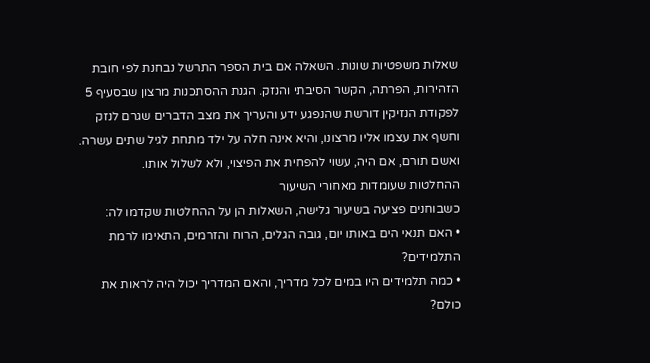שאלות משפטיות שונות. השאלה אם בית הספר התרשל נבחנת לפי חובת הזהירות, הפרתה, הקשר הסיבתי והנזק. הגנת ההסתכנות מרצון שבסעיף 5 לפקודת הנזיקין דורשת שהנפגע ידע והעריך את מצב הדברים שגרם לנזק וחשף את עצמו אליו מרצונו, והיא אינה חלה על ילד מתחת לגיל שתים עשרה. ואשם תורם, אם היה, עשוי להפחית את הפיצוי, ולא לשלול אותו.
ההחלטות שעומדות מאחורי השיעור
כשבוחנים פציעה בשיעור גלישה, השאלות הן על ההחלטות שקדמו לה:
• האם תנאי הים באותו יום, גובה הגלים, הרוח והזרמים, התאימו לרמת התלמידים?
• כמה תלמידים היו במים לכל מדריך, והאם המדריך יכול היה לראות את כולם?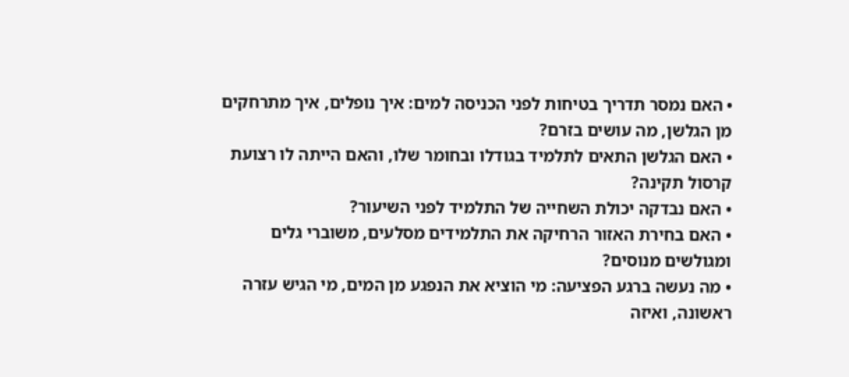• האם נמסר תדריך בטיחות לפני הכניסה למים: איך נופלים, איך מתרחקים מן הגלשן, מה עושים בזרם?
• האם הגלשן התאים לתלמיד בגודלו ובחומר שלו, והאם הייתה לו רצועת קרסול תקינה?
• האם נבדקה יכולת השחייה של התלמיד לפני השיעור?
• האם בחירת האזור הרחיקה את התלמידים מסלעים, משוברי גלים ומגולשים מנוסים?
• מה נעשה ברגע הפציעה: מי הוציא את הנפגע מן המים, מי הגיש עזרה ראשונה, ואיזה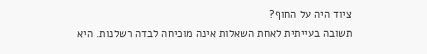ציוד היה על החוף?
תשובה בעייתית לאחת השאלות אינה מוכיחה לבדה רשלנות. היא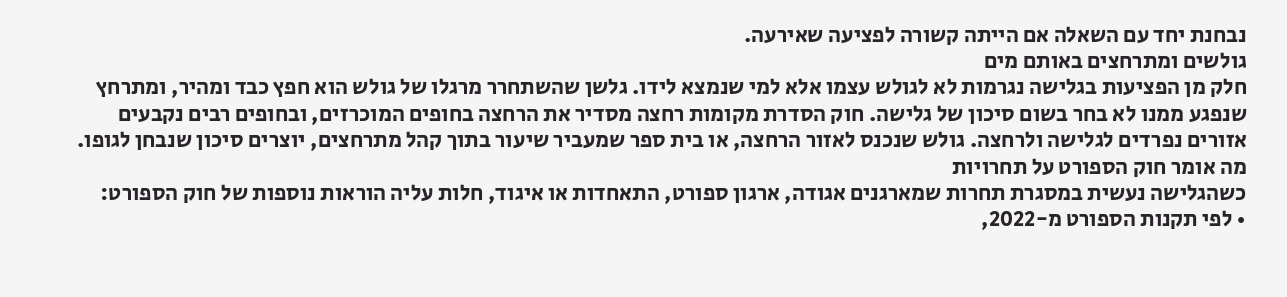נבחנת יחד עם השאלה אם הייתה קשורה לפציעה שאירעה.
גולשים ומתרחצים באותם מים
חלק מן הפציעות בגלישה נגרמות לא לגולש עצמו אלא למי שנמצא לידו. גלשן שהשתחרר מרגלו של גולש הוא חפץ כבד ומהיר, ומתרחץ שנפגע ממנו לא בחר בשום סיכון של גלישה. חוק הסדרת מקומות רחצה מסדיר את הרחצה בחופים המוכרזים, ובחופים רבים נקבעים אזורים נפרדים לגלישה ולרחצה. גולש שנכנס לאזור הרחצה, או בית ספר שמעביר שיעור בתוך קהל מתרחצים, יוצרים סיכון שנבחן לגופו.
מה אומר חוק הספורט על תחרויות
כשהגלישה נעשית במסגרת תחרות שמארגנים אגודה, ארגון ספורט, התאחדות או איגוד, חלות עליה הוראות נוספות של חוק הספורט:
• לפי תקנות הספורט מ-2022,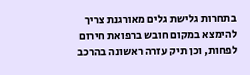בתחרות גלישת גלים מאורגנת צריך להימצא במקום חובש ברפואת חירום לפחות, וכן תיק עזרה ראשונה בהרכב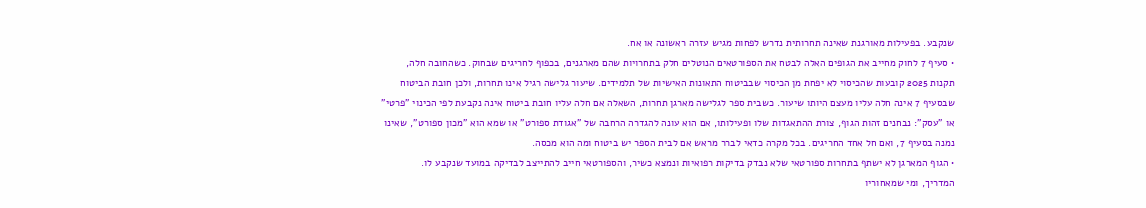שנקבע. בפעילות מאורגנת שאינה תחרותית נדרש לפחות מגיש עזרה ראשונה או אח.
• סעיף 7 לחוק מחייב את הגופים האלה לבטח את הספורטאים הנוטלים חלק בתחרויות שהם מארגנים, בכפוף לחריגים שבחוק. כשהחובה חלה, תקנות 2025 קובעות שהכיסוי לא יפחת מן הכיסוי שבביטוח התאונות האישיות של תלמידים. שיעור גלישה רגיל אינו תחרות, ולכן חובת הביטוח שבסעיף 7 אינה חלה עליו מעצם היותו שיעור. כשבית ספר לגלישה מארגן תחרות, השאלה אם חלה עליו חובת ביטוח אינה נקבעת לפי הכינוי "פרטי" או "עסק": נבחנים זהות הגוף, צורת ההתאגדות שלו ופעילותו, אם הוא עונה להגדרה הרחבה של "אגודת ספורט" או שמא הוא "מכון ספורט", שאינו נמנה בסעיף 7, ואם חל אחד החריגים. בכל מקרה כדאי לברר מראש אם לבית הספר יש ביטוח ומה הוא מכסה.
• הגוף המארגן לא ישתף בתחרות ספורטאי שלא נבדק בדיקות רפואיות ונמצא כשיר, והספורטאי חייב להתייצב לבדיקה במועד שנקבע לו.
המדריך, ומי שמאחוריו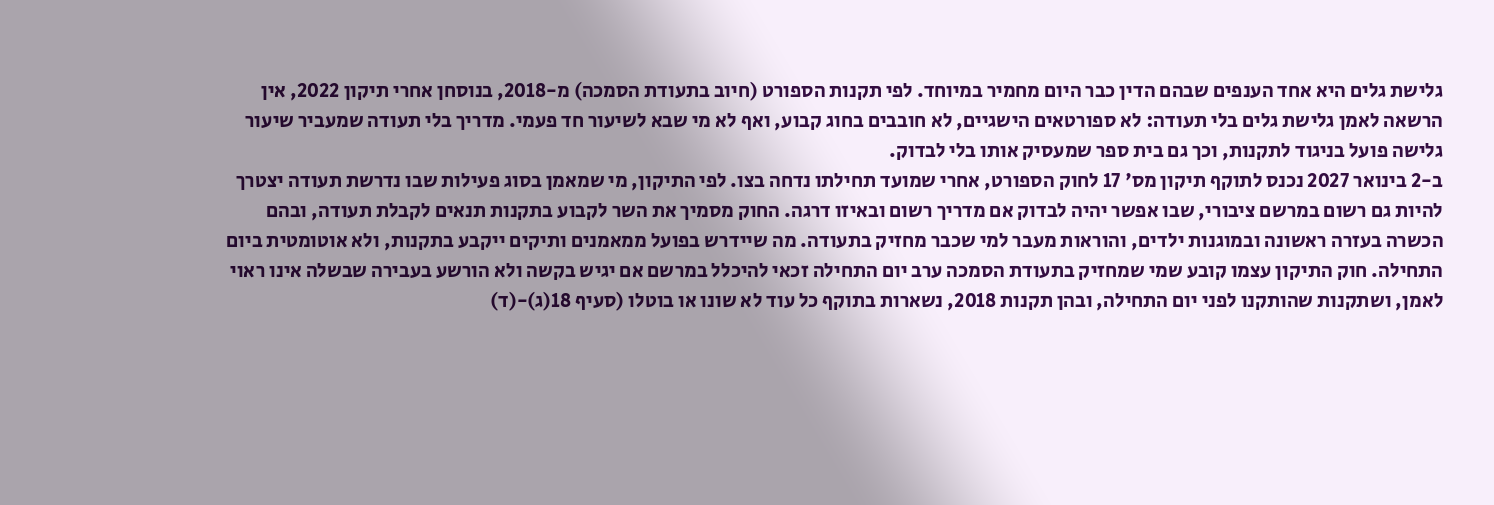גלישת גלים היא אחד הענפים שבהם הדין כבר היום מחמיר במיוחד. לפי תקנות הספורט (חיוב בתעודת הסמכה) מ-2018, בנוסחן אחרי תיקון 2022, אין הרשאה לאמן גלישת גלים בלי תעודה: לא ספורטאים הישגיים, לא חובבים בחוג קבוע, ואף לא מי שבא לשיעור חד פעמי. מדריך בלי תעודה שמעביר שיעור גלישה פועל בניגוד לתקנות, וכך גם בית ספר שמעסיק אותו בלי לבדוק.
ב-2 בינואר 2027 נכנס לתוקף תיקון מס' 17 לחוק הספורט, אחרי שמועד תחילתו נדחה בצו. לפי התיקון, מי שמאמן בסוג פעילות שבו נדרשת תעודה יצטרך להיות גם רשום במרשם ציבורי, שבו אפשר יהיה לבדוק אם מדריך רשום ובאיזו דרגה. החוק מסמיך את השר לקבוע בתקנות תנאים לקבלת תעודה, ובהם הכשרה בעזרה ראשונה ובמוגנות ילדים, והוראות מעבר למי שכבר מחזיק בתעודה. מה שיידרש בפועל ממאמנים ותיקים ייקבע בתקנות, ולא אוטומטית ביום התחילה. חוק התיקון עצמו קובע שמי שמחזיק בתעודת הסמכה ערב יום התחילה זכאי להיכלל במרשם אם יגיש בקשה ולא הורשע בעבירה שבשלה אינו ראוי לאמן, ושתקנות שהותקנו לפני יום התחילה, ובהן תקנות 2018, נשארות בתוקף כל עוד לא שונו או בוטלו (סעיף 18(ג)-(ד)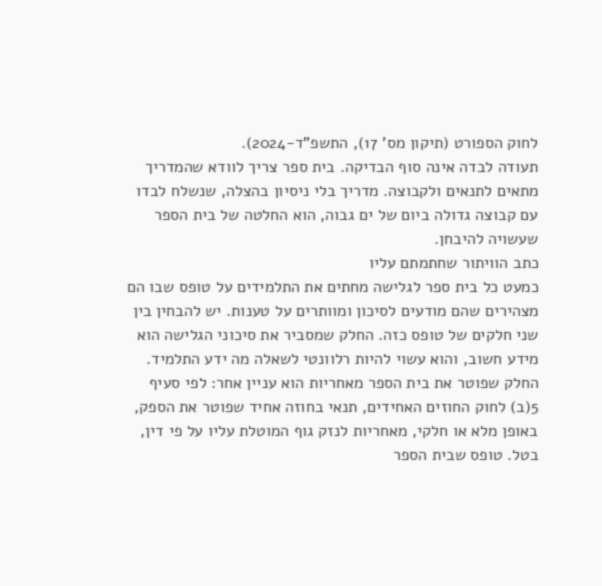לחוק הספורט (תיקון מס' 17), התשפ"ד-2024).
תעודה לבדה אינה סוף הבדיקה. בית ספר צריך לוודא שהמדריך מתאים לתנאים ולקבוצה. מדריך בלי ניסיון בהצלה, שנשלח לבדו עם קבוצה גדולה ביום של ים גבוה, הוא החלטה של בית הספר שעשויה להיבחן.
כתב הוויתור שחתמתם עליו
כמעט כל בית ספר לגלישה מחתים את התלמידים על טופס שבו הם מצהירים שהם מודעים לסיכון ומוותרים על טענות. יש להבחין בין שני חלקים של טופס כזה. החלק שמסביר את סיכוני הגלישה הוא מידע חשוב, והוא עשוי להיות רלוונטי לשאלה מה ידע התלמיד. החלק שפוטר את בית הספר מאחריות הוא עניין אחר: לפי סעיף 5(ב) לחוק החוזים האחידים, תנאי בחוזה אחיד שפוטר את הספק, באופן מלא או חלקי, מאחריות לנזק גוף המוטלת עליו על פי דין, בטל. טופס שבית הספר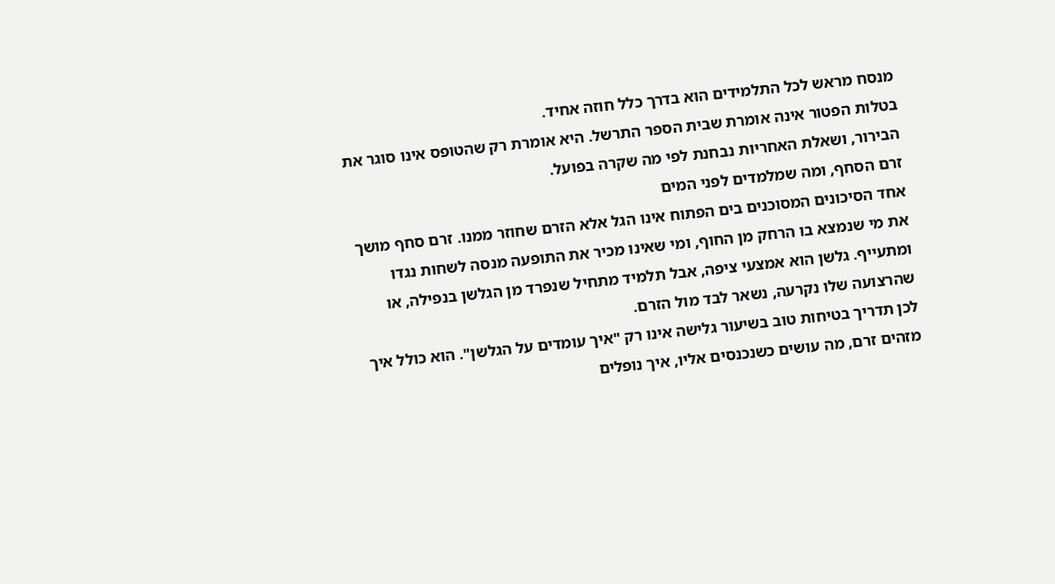מנסח מראש לכל התלמידים הוא בדרך כלל חוזה אחיד.
בטלות הפטור אינה אומרת שבית הספר התרשל. היא אומרת רק שהטופס אינו סוגר את הבירור, ושאלת האחריות נבחנת לפי מה שקרה בפועל.
זרם הסחף, ומה שמלמדים לפני המים
אחד הסיכונים המסוכנים בים הפתוח אינו הגל אלא הזרם שחוזר ממנו. זרם סחף מושך את מי שנמצא בו הרחק מן החוף, ומי שאינו מכיר את התופעה מנסה לשחות נגדו ומתעייף. גלשן הוא אמצעי ציפה, אבל תלמיד מתחיל שנפרד מן הגלשן בנפילה, או שהרצועה שלו נקרעה, נשאר לבד מול הזרם.
לכן תדריך בטיחות טוב בשיעור גלישה אינו רק "איך עומדים על הגלשן". הוא כולל איך מזהים זרם, מה עושים כשנכנסים אליו, איך נופלים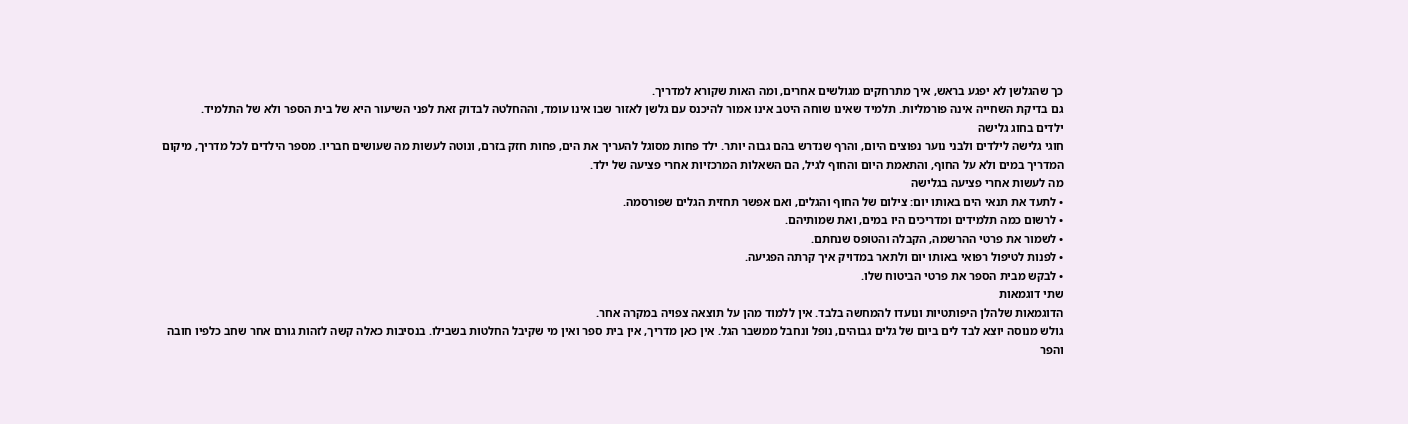כך שהגלשן לא יפגע בראש, איך מתרחקים מגולשים אחרים, ומה האות שקורא למדריך.
גם בדיקת השחייה אינה פורמליות. תלמיד שאינו שוחה היטב אינו אמור להיכנס עם גלשן לאזור שבו אינו עומד, וההחלטה לבדוק זאת לפני השיעור היא של בית הספר ולא של התלמיד.
ילדים בחוג גלישה
חוגי גלישה לילדים ולבני נוער נפוצים היום, והרף שנדרש בהם גבוה יותר. ילד פחות מסוגל להעריך את הים, פחות חזק בזרם, ונוטה לעשות מה שעושים חבריו. מספר הילדים לכל מדריך, מיקום המדריך במים ולא על החוף, והתאמת היום והחוף לגיל, הם השאלות המרכזיות אחרי פציעה של ילד.
מה לעשות אחרי פציעה בגלישה
• לתעד את תנאי הים באותו יום: צילום של החוף והגלים, ואם אפשר תחזית הגלים שפורסמה.
• לרשום כמה תלמידים ומדריכים היו במים, ואת שמותיהם.
• לשמור את פרטי ההרשמה, הקבלה והטופס שנחתם.
• לפנות לטיפול רפואי באותו יום ולתאר במדויק איך קרתה הפגיעה.
• לבקש מבית הספר את פרטי הביטוח שלו.
שתי דוגמאות
הדוגמאות שלהלן היפותטיות ונועדו להמחשה בלבד. אין ללמוד מהן על תוצאה צפויה במקרה אחר.
גולש מנוסה יוצא לבד לים ביום של גלים גבוהים, נופל ונחבל ממשבר הגל. אין כאן מדריך, אין בית ספר ואין מי שקיבל החלטות בשבילו. בנסיבות כאלה קשה לזהות גורם אחר שחב כלפיו חובה והפר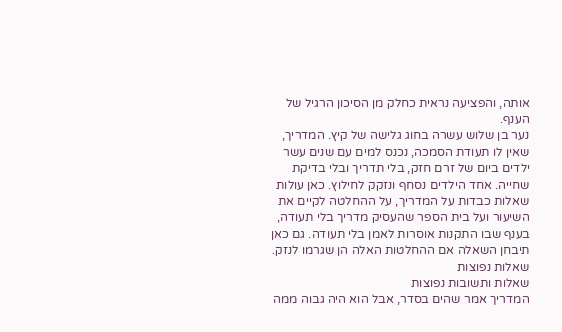אותה, והפציעה נראית כחלק מן הסיכון הרגיל של הענף.
נער בן שלוש עשרה בחוג גלישה של קיץ. המדריך, שאין לו תעודת הסמכה, נכנס למים עם שנים עשר ילדים ביום של זרם חזק, בלי תדריך ובלי בדיקת שחייה. אחד הילדים נסחף ונזקק לחילוץ. כאן עולות שאלות כבדות על המדריך, על ההחלטה לקיים את השיעור ועל בית הספר שהעסיק מדריך בלי תעודה, בענף שבו התקנות אוסרות לאמן בלי תעודה. גם כאן תיבחן השאלה אם ההחלטות האלה הן שגרמו לנזק.
שאלות נפוצות
שאלות ותשובות נפוצות
המדריך אמר שהים בסדר, אבל הוא היה גבוה ממה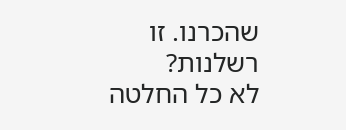שהכרנו. זו רשלנות?
לא כל החלטה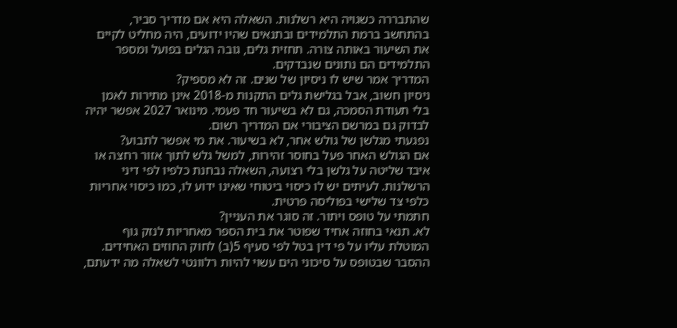שהתבררה כשגויה היא רשלנות. השאלה היא אם מדריך סביר, בהתחשב ברמת התלמידים ובתנאים שהיו ידועים, היה מחליט לקיים את השיעור באותה צורה. תחזית גלים, גובה הגלים בפועל ומספר התלמידים הם נתונים שנבדקים.
המדריך אמר שיש לו ניסיון של שנים. זה לא מספיק?
ניסיון חשוב, אבל בגלישת גלים התקנות מ-2018 אינן מתירות לאמן בלי תעודת הסמכה, גם לא בשיעור חד פעמי. מינואר 2027 אפשר יהיה לבדוק גם במרשם הציבורי אם המדריך רשום.
נפגעתי מגלשן של גולש אחר, לא בשיעור. את מי אפשר לתבוע?
אם הגולש האחר פעל בחוסר זהירות, למשל גלש לתוך אזור רחצה או איבד שליטה על גלשן בלי רצועה, השאלה נבחנת כלפיו לפי דיני הרשלנות. לעיתים יש לו כיסוי ביטוחי שאינו ידוע לו, כמו כיסוי אחריות כלפי צד שלישי בפוליסה פרטית.
חתמתי על טופס ויתור. זה סוגר את העניין?
לא. תנאי בחוזה אחיד שפוטר את בית הספר מאחריות לנזק גוף המוטלת עליו על פי דין בטל לפי סעיף 5(ב) לחוק החוזים האחידים. ההסבר שבטופס על סיכוני הים עשוי להיות רלוונטי לשאלה מה ידעתם,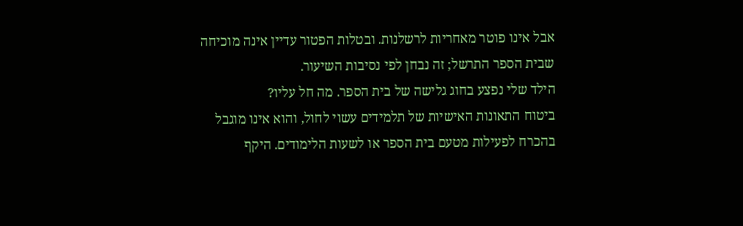אבל אינו פוטר מאחריות לרשלנות. ובטלות הפטור עדיין אינה מוכיחה שבית הספר התרשל; זה נבחן לפי נסיבות השיעור.
הילד שלי נפצע בחוג גלישה של בית הספר. מה חל עליו?
ביטוח התאונות האישיות של תלמידים עשוי לחול, והוא אינו מוגבל בהכרח לפעילות מטעם בית הספר או לשעות הלימודים. היקף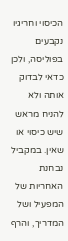הכיסוי וחריגיו נקבעים בפוליסה, ולכן כדאי לבדוק אותה ולא להניח מראש שיש כיסוי או שאין. במקביל נבחנת האחריות של המפעיל ושל המדריך, והרף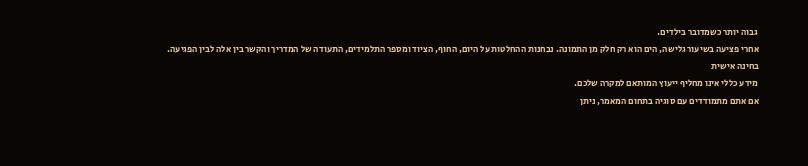גבוה יותר כשמדובר בילדים.
אחרי פציעה בשיעור גלישה, הים הוא רק חלק מן התמונה. נבחנות ההחלטות על היום, החוף, הציוד ומספר התלמידים, התעודה של המדריך והקשר בין אלה לבין הפגיעה.
בחינה אישית
מידע כללי אינו מחליף ייעוץ המותאם למקרה שלכם.
אם אתם מתמודדים עם סוגיה בתחום המאמר, ניתן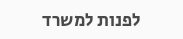לפנות למשרד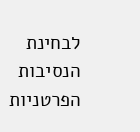לבחינת הנסיבות הפרטניות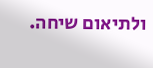ולתיאום שיחה.